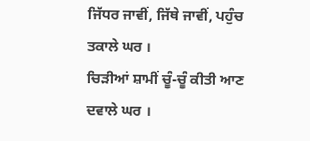ਜਿੱਧਰ ਜਾਵੀਂ, ਜਿੱਥੇ ਜਾਵੀਂ, ਪਹੁੰਚ ਤਕਾਲੇ ਘਰ ।
ਚਿੜੀਆਂ ਸ਼ਾਮੀਂ ਚੂੰ-ਚੂੰ ਕੀਤੀ ਆਣ ਦਵਾਲੇ ਘਰ ।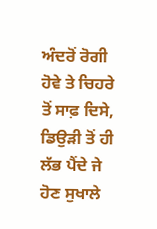ਅੰਦਰੋਂ ਰੋਗੀ ਹੋਵੇ ਤੇ ਚਿਹਰੇ ਤੋਂ ਸਾਫ਼ ਦਿਸੇ,
ਡਿਉੜੀ ਤੋਂ ਹੀ ਲੱਭ ਪੈਂਦੇ ਜੇ ਹੋਣ ਸੁਖਾਲੇ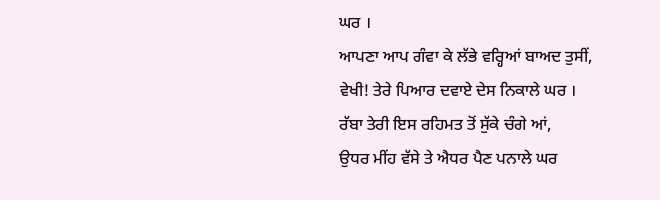ਘਰ ।
ਆਪਣਾ ਆਪ ਗੰਵਾ ਕੇ ਲੱਭੇ ਵਰ੍ਹਿਆਂ ਬਾਅਦ ਤੁਸੀਂ,
ਵੇਖੀ! ਤੇਰੇ ਪਿਆਰ ਦਵਾਏ ਦੇਸ ਨਿਕਾਲੇ ਘਰ ।
ਰੱਬਾ ਤੇਰੀ ਇਸ ਰਹਿਮਤ ਤੋਂ ਸੁੱਕੇ ਚੰਗੇ ਆਂ,
ਉਧਰ ਮੀਂਹ ਵੱਸੇ ਤੇ ਐਧਰ ਪੈਣ ਪਨਾਲੇ ਘਰ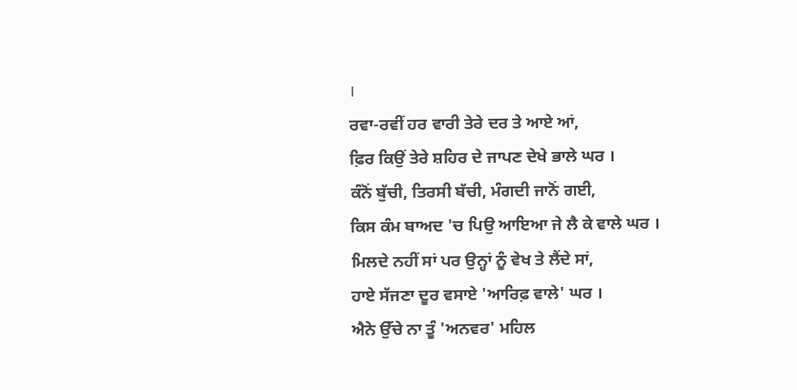।
ਰਵਾ-ਰਵੀਂ ਹਰ ਵਾਰੀ ਤੇਰੇ ਦਰ ਤੇ ਆਏ ਆਂ,
ਫ਼ਿਰ ਕਿਉਂ ਤੇਰੇ ਸ਼ਹਿਰ ਦੇ ਜਾਪਣ ਦੇਖੇ ਭਾਲੇ ਘਰ ।
ਕੰਨੋਂ ਬੁੱਚੀ, ਤਿਰਸੀ ਬੱਚੀ, ਮੰਗਦੀ ਜਾਨੋਂ ਗਈ,
ਕਿਸ ਕੰਮ ਬਾਅਦ 'ਚ ਪਿਉ ਆਇਆ ਜੇ ਲੈ ਕੇ ਵਾਲੇ ਘਰ ।
ਮਿਲਦੇ ਨਹੀਂ ਸਾਂ ਪਰ ਉਨ੍ਹਾਂ ਨੂੰ ਵੇਖ ਤੇ ਲੈਂਦੇ ਸਾਂ,
ਹਾਏ ਸੱਜਣਾ ਦੂਰ ਵਸਾਏ 'ਆਰਿਫ਼ ਵਾਲੇ' ਘਰ ।
ਐਨੇ ਉੱਚੇ ਨਾ ਤੂੰ 'ਅਨਵਰ' ਮਹਿਲ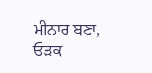ਮੀਨਾਰ ਬਣਾ,
ਓੜਕ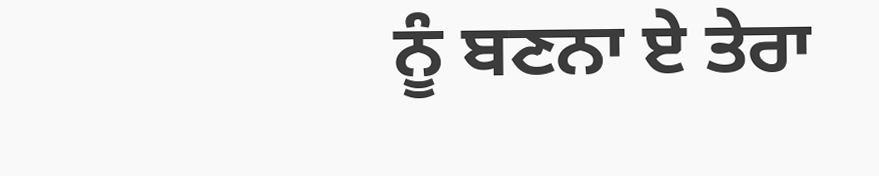ਨੂੰ ਬਣਨਾ ਏ ਤੇਰਾ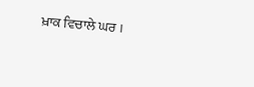ਖ਼ਾਕ ਵਿਚਾਲੇ ਘਰ ।